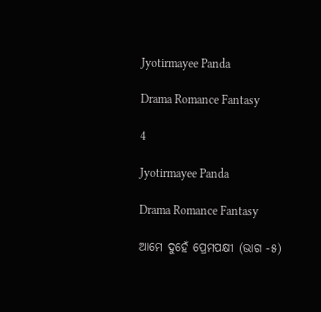Jyotirmayee Panda

Drama Romance Fantasy

4

Jyotirmayee Panda

Drama Romance Fantasy

ଆମେ ଦୁହେଁ ପ୍ରେମପକ୍ଷୀ (ଭାଗ -୫)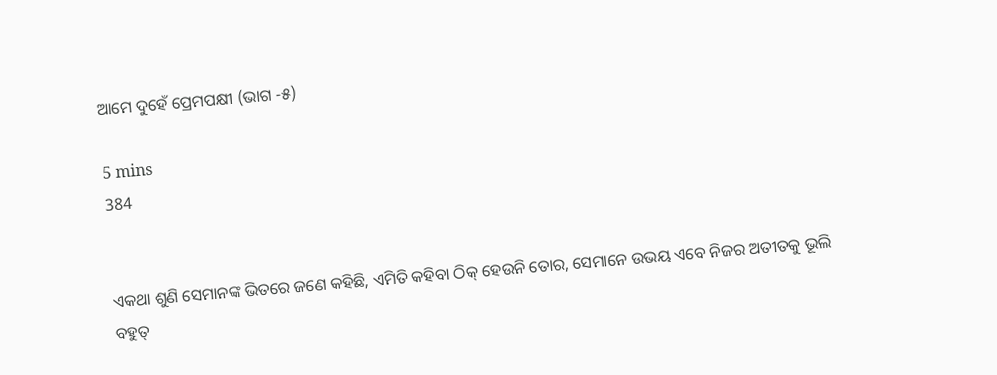ଆମେ ଦୁହେଁ ପ୍ରେମପକ୍ଷୀ (ଭାଗ -୫)

5 mins
384


ଏକଥା ଶୁଣି ସେମାନଙ୍କ ଭିତରେ ଜଣେ କହିଛି, ଏମିତି କହିବା ଠିକ୍ ହେଉନି ତୋର, ସେମାନେ ଉଭୟ ଏବେ ନିଜର ଅତୀତକୁ ଭୂଲି ବହୁତ୍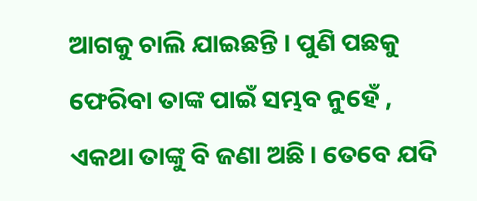ଆଗକୁ ଚାଲି ଯାଇଛନ୍ତି । ପୁଣି ପଛକୁ ଫେରିବା ତାଙ୍କ ପାଇଁ ସମ୍ଭବ ନୁହେଁ , ଏକଥା ତାଙ୍କୁ ବି ଜଣା ଅଛି। ତେବେ ଯଦି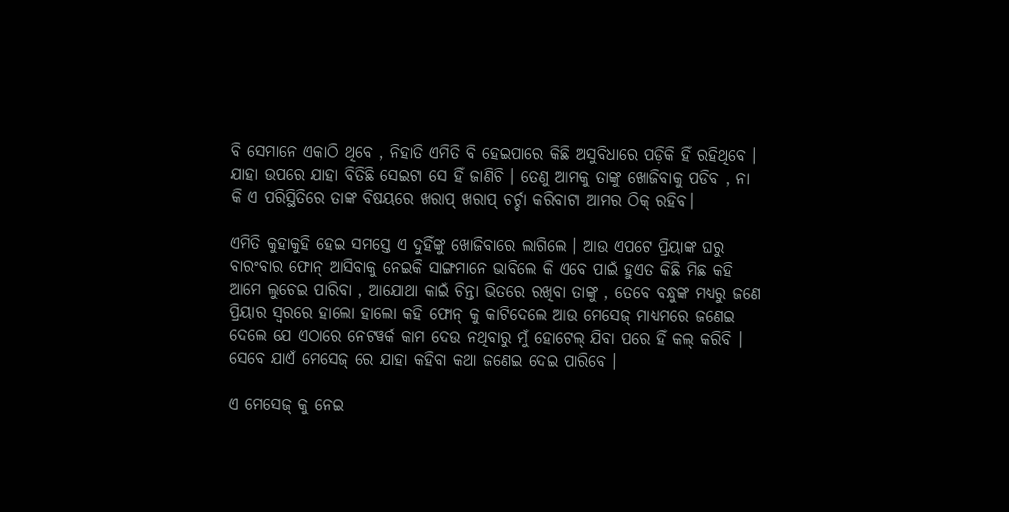ବି ସେମାନେ ଏକାଠି ଥିବେ , ନିହାତି ଏମିତି ବି ହେଇପାରେ କିଛି ଅସୁବିଧାରେ ପଡ଼ିକି ହିଁ ରହିଥିବେ । ଯାହା ଉପରେ ଯାହା ବିତିଛି ସେଇଟା ସେ ହିଁ ଜାଣିଚି । ତେଣୁ ଆମକୁ ତାଙ୍କୁ ଖୋଜିବାକୁ ପଡିବ , ନା କି ଏ ପରିସ୍ଥିତିରେ ତାଙ୍କ ବିଷୟରେ ଖରାପ୍ ଖରାପ୍ ଚର୍ଚ୍ଚା କରିବାଟା ଆମର ଠିକ୍ ରହିବ।

ଏମିତି କୁହାକୁହି ହେଇ ସମସ୍ତେ ଏ ଦୁହିଁଙ୍କୁ ଖୋଜିବାରେ ଲାଗିଲେ । ଆଉ ଏପଟେ ପ୍ରିୟାଙ୍କ ଘରୁ ବାରଂବାର ଫୋନ୍ ଆସିବାକୁ ନେଇକି ସାଙ୍ଗମାନେ ଭାବିଲେ କି ଏବେ ପାଇଁ ହୁଏତ କିଛି ମିଛ କହି ଆମେ ଲୁଚେଇ ପାରିବା , ଆଯୋଥା କାଇଁ ଚିନ୍ତା ଭିତରେ ରଖିବା ତାଙ୍କୁ , ତେବେ ବନ୍ଧୁଙ୍କ ମଧ୍ୟରୁ ଜଣେ ପ୍ରିୟାର ସ୍ଵରରେ ହାଲୋ ହାଲୋ କହି ଫୋନ୍ କୁ କାଟିଦେଲେ ଆଉ ମେସେଜ୍ ମାଧ୍ୟମରେ ଜଣେଇ ଦେଲେ ଯେ ଏଠାରେ ନେଟୱର୍କ କାମ ଦେଉ ନଥିବାରୁ ମୁଁ ହୋଟେଲ୍ ଯିବା ପରେ ହିଁ କଲ୍ କରିବି । ସେବେ ଯାଏଁ ମେସେଜ୍ ରେ ଯାହା କହିବା କଥା ଜଣେଇ ଦେଇ ପାରିବେ ।

ଏ ମେସେଜ୍ କୁ ନେଇ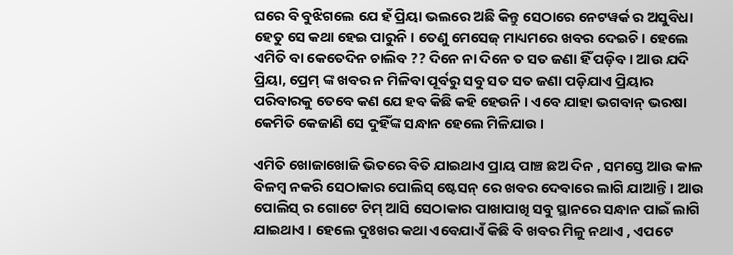ଘରେ ବି ବୁଝିଗଲେ ଯେ ହଁ ପ୍ରିୟା ଭଲରେ ଅଛି କିନ୍ତୁ ସେଠାରେ ନେଟୱର୍କ ର ଅସୁବିଧା ହେତୁ ସେ କଥା ହେଇ ପାରୁନି । ତେଣୁ ମେସେଜ୍ ମାଧ୍ୟମରେ ଖବର ଦେଇଚି। ହେଲେ ଏମିତି ବା କେତେଦିନ ଚାଲିବ ?? ଦିନେ ନା ଦିନେ ତ ସତ ଜଣା ହିଁ ପଡ଼ିବ । ଆଉ ଯଦି ପ୍ରିୟା, ପ୍ରେମ୍ ଙ୍କ ଖବର ନ ମିଳିବା ପୂର୍ବରୁ ସବୁ ସତ ସତ ଜଣା ପଡ଼ିଯାଏ ପ୍ରିୟାର ପରିବାରକୁ ତେବେ କଣ ଯେ ହବ କିଛି କହି ହେଉନି । ଏବେ ଯାହା ଭଗବାନ୍ ଭରଷା କେମିତି କେଜାଣି ସେ ଦୁହିଁଙ୍କ ସନ୍ଧାନ ହେଲେ ମିଳିଯାଉ ।

ଏମିତି ଖୋଜାଖୋଜି ଭିତରେ ବିତି ଯାଇଥାଏ ପ୍ରାୟ ପାଞ୍ଚ ଛଅ ଦିନ , ସମସ୍ତେ ଆଉ କାଳ ବିଳମ୍ୱ ନକରି ସେଠାକାର ପୋଲିସ୍ ଷ୍ଟେସନ୍ ରେ ଖବର ଦେବାରେ ଲାଗି ଯାଆନ୍ତି । ଆଉ ପୋଲିସ୍ ର ଗୋଟେ ଟିମ୍ ଆସି ସେଠାକାର ପାଖାପାଖି ସବୁ ସ୍ଥାନରେ ସନ୍ଧାନ ପାଇଁ ଲାଗି ଯାଇଥାଏ । ହେଲେ ଦୁଃଖର କଥା ଏବେଯାଏଁ କିଛି ବି ଖବର ମିଳୁ ନଥାଏ , ଏପଟେ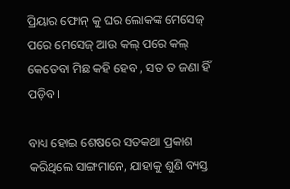ପ୍ରିୟାର ଫୋନ୍ କୁ ଘର ଲୋକଙ୍କ ମେସେଜ୍ ପରେ ମେସେଜ୍ ଆଉ କଲ୍ ପରେ କଲ୍ କେତେବା ମିଛ କହି ହେବ , ସତ ତ ଜଣା ହିଁ ପଡ଼ିବ।

ବାଧ୍ୟ ହୋଇ ଶେଷରେ ସତକଥା ପ୍ରକାଶ କରିଥିଲେ ସାଙ୍ଗମାନେ, ଯାହାକୁ ଶୁଣି ବ୍ୟସ୍ତ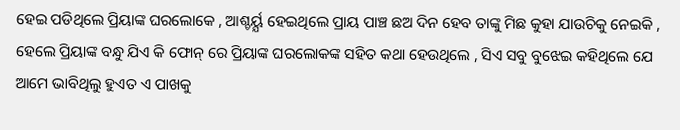ହେଇ ପଡିଥିଲେ ପ୍ରିୟାଙ୍କ ଘରଲୋକେ , ଆଶ୍ଚର୍ୟ୍ଯ ହେଇଥିଲେ ପ୍ରାୟ ପାଞ୍ଚ ଛଅ ଦିନ ହେବ ତାଙ୍କୁ ମିଛ କୁହା ଯାଉଚିକୁ ନେଇକି , ହେଲେ ପ୍ରିୟାଙ୍କ ବନ୍ଧୁ ଯିଏ କି ଫୋନ୍ ରେ ପ୍ରିୟାଙ୍କ ଘରଲୋକଙ୍କ ସହିତ କଥା ହେଉଥିଲେ , ସିଏ ସବୁ ବୁଝେଇ କହିଥିଲେ ଯେ ଆମେ ଭାବିଥିଲୁ ହୁଏତ ଏ ପାଖକୁ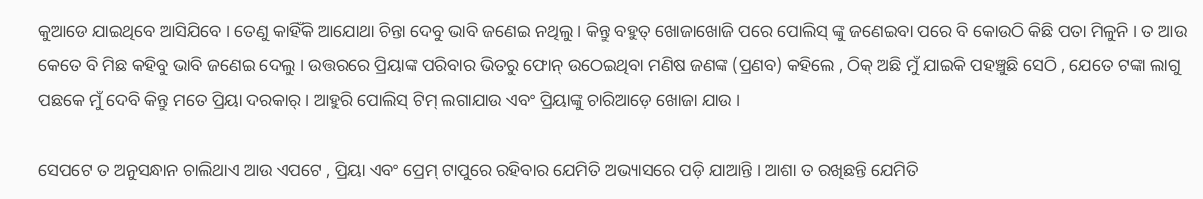କୁଆଡେ ଯାଇଥିବେ ଆସିଯିବେ । ତେଣୁ କାହିଁକି ଆଯୋଥା ଚିନ୍ତା ଦେବୁ ଭାବି ଜଣେଇ ନଥିଲୁ । କିନ୍ତୁ ବହୁତ୍ ଖୋଜାଖୋଜି ପରେ ପୋଲିସ୍ ଙ୍କୁ ଜଣେଇବା ପରେ ବି କୋଉଠି କିଛି ପତା ମିଳୁନି । ତ ଆଉ କେତେ ବି ମିଛ କହିବୁ ଭାବି ଜଣେଇ ଦେଲୁ । ଉତ୍ତରରେ ପ୍ରିୟାଙ୍କ ପରିବାର ଭିତରୁ ଫୋନ୍ ଉଠେଇଥିବା ମଣିଷ ଜଣଙ୍କ (ପ୍ରଣବ) କହିଲେ , ଠିକ୍ ଅଛି ମୁଁ ଯାଇକି ପହଞ୍ଚୁଛି ସେଠି , ଯେତେ ଟଙ୍କା ଲାଗୁ ପଛକେ ମୁଁ ଦେବି କିନ୍ତୁ ମତେ ପ୍ରିୟା ଦରକାର୍ । ଆହୁରି ପୋଲିସ୍ ଟିମ୍ ଲଗାଯାଉ ଏବଂ ପ୍ରିୟାଙ୍କୁ ଚାରିଆଡ଼େ ଖୋଜା ଯାଉ ।

ସେପଟେ ତ ଅନୁସନ୍ଧାନ ଚାଲିଥାଏ ଆଉ ଏପଟେ , ପ୍ରିୟା ଏବଂ ପ୍ରେମ୍ ଟାପୁରେ ରହିବାର ଯେମିତି ଅଭ୍ୟାସରେ ପଡ଼ି ଯାଆନ୍ତି । ଆଶା ତ ରଖିଛନ୍ତି ଯେମିତି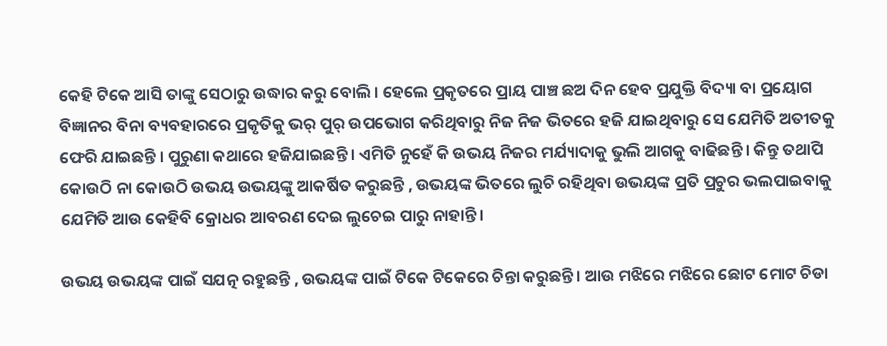କେହି ଟିକେ ଆସି ତାଙ୍କୁ ସେଠାରୁ ଉଦ୍ଧାର କରୁ ବୋଲି । ହେଲେ ପ୍ରକୃତରେ ପ୍ରାୟ ପାଞ୍ଚ ଛଅ ଦିନ ହେବ ପ୍ରଯୁକ୍ତି ବିଦ୍ୟା ବା ପ୍ରୟୋଗ ବିଜ୍ଞାନର ବିନା ବ୍ୟବହାରରେ ପ୍ରକୃତିକୁ ଭର୍ ପୁର୍ ଉପଭୋଗ କରିଥିବାରୁ ନିଜ ନିଜ ଭିତରେ ହଜି ଯାଇଥିବାରୁ ସେ ଯେମିତି ଅତୀତକୁ ଫେରି ଯାଇଛନ୍ତି । ପୁରୁଣା କଥାରେ ହଜିଯାଇଛନ୍ତି । ଏମିତି ନୁହେଁ କି ଉଭୟ ନିଜର ମର୍ଯ୍ୟାଦାକୁ ଭୁଲି ଆଗକୁ ବାଢିଛନ୍ତି । କିନ୍ତୁ ତଥାପି କୋଉଠି ନା କୋଉଠି ଉଭୟ ଉଭୟଙ୍କୁ ଆକର୍ଷିତ କରୁଛନ୍ତି , ଉଭୟଙ୍କ ଭିତରେ ଲୁଚି ରହିଥିବା ଉଭୟଙ୍କ ପ୍ରତି ପ୍ରଚୁର ଭଲପାଇବାକୁ ଯେମିତି ଆଉ କେହିବି କ୍ରୋଧର ଆବରଣ ଦେଇ ଲୁଚେଇ ପାରୁ ନାହାନ୍ତି।

ଉଭୟ ଉଭୟଙ୍କ ପାଇଁ ସଯତ୍ନ ରହୁଛନ୍ତି , ଉଭୟଙ୍କ ପାଇଁ ଟିକେ ଟିକେରେ ଚିନ୍ତା କରୁଛନ୍ତି । ଆଉ ମଝିରେ ମଝିରେ ଛୋଟ ମୋଟ ଚିଡା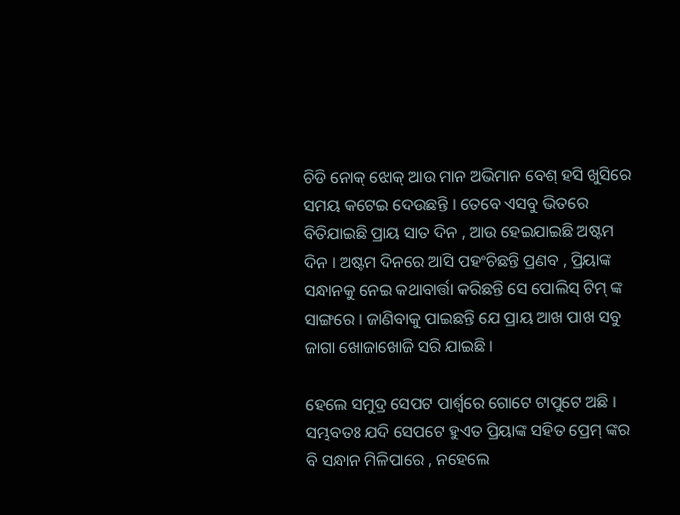ଚିଡି ନୋକ୍ ଝୋକ୍ ଆଉ ମାନ ଅଭିମାନ ବେଶ୍ ହସି ଖୁସିରେ ସମୟ କଟେଇ ଦେଉଛନ୍ତି । ତେବେ ଏସବୁ ଭିତରେ ବିତିଯାଇଛି ପ୍ରାୟ ସାତ ଦିନ , ଆଉ ହେଇଯାଇଛି ଅଷ୍ଟମ ଦିନ । ଅଷ୍ଟମ ଦିନରେ ଆସି ପହଂଚିଛନ୍ତି ପ୍ରଣବ , ପ୍ରିୟାଙ୍କ ସନ୍ଧାନକୁ ନେଇ କଥାବାର୍ତ୍ତା କରିଛନ୍ତି ସେ ପୋଲିସ୍ ଟିମ୍ ଙ୍କ ସାଙ୍ଗରେ । ଜାଣିବାକୁ ପାଇଛନ୍ତି ଯେ ପ୍ରାୟ ଆଖ ପାଖ ସବୁ ଜାଗା ଖୋଜାଖୋଜି ସରି ଯାଇଛି ।

ହେଲେ ସମୁଦ୍ର ସେପଟ ପାର୍ଶ୍ୱରେ ଗୋଟେ ଟାପୁଟେ ଅଛି । ସମ୍ଭବତଃ ଯଦି ସେପଟେ ହୁଏତ ପ୍ରିୟାଙ୍କ ସହିତ ପ୍ରେମ୍ ଙ୍କର ବି ସନ୍ଧାନ ମିଳିପାରେ , ନହେଲେ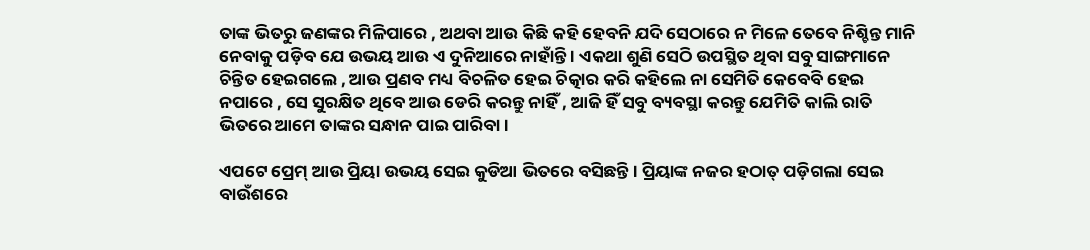ତାଙ୍କ ଭିତରୁ ଜଣଙ୍କର ମିଳିପାରେ , ଅଥବା ଆଉ କିଛି କହି ହେବନି ଯଦି ସେଠାରେ ନ ମିଳେ ତେବେ ନିଶ୍ଚିନ୍ତ ମାନି ନେବାକୁ ପଡ଼ିବ ଯେ ଉଭୟ ଆଉ ଏ ଦୁନିଆରେ ନାହାଁନ୍ତି । ଏକଥା ଶୁଣି ସେଠି ଉପସ୍ଥିତ ଥିବା ସବୁ ସାଙ୍ଗମାନେ ଚିନ୍ତିତ ହେଇଗଲେ , ଆଉ ପ୍ରଣବ ମଧ୍ୟ ବିଚଳିତ ହେଇ ଚିତ୍କାର କରି କହିଲେ ନା ସେମିତି କେବେବି ହେଇ ନପାରେ , ସେ ସୁରକ୍ଷିତ ଥିବେ ଆଉ ଡେରି କରନ୍ତୁ ନାହିଁ , ଆଜି ହିଁ ସବୁ ବ୍ୟବସ୍ଥା କରନ୍ତୁ ଯେମିତି କାଲି ରାତି ଭିତରେ ଆମେ ତାଙ୍କର ସନ୍ଧାନ ପାଇ ପାରିବା ।

ଏପଟେ ପ୍ରେମ୍ ଆଉ ପ୍ରିୟା ଉଭୟ ସେଇ କୁଡିଆ ଭିତରେ ବସିଛନ୍ତି । ପ୍ରିୟାଙ୍କ ନଜର ହଠାତ୍ ପଡ଼ିଗଲା ସେଇ ବାଉଁଶରେ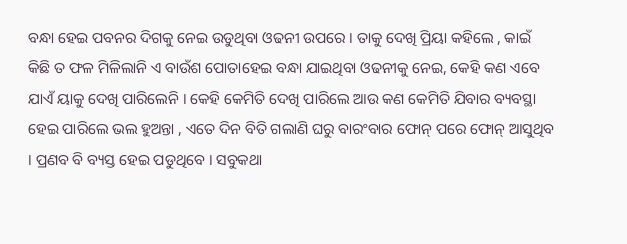ବନ୍ଧା ହେଇ ପବନର ଦିଗକୁ ନେଇ ଉଡୁଥିବା ଓଢନୀ ଉପରେ । ତାକୁ ଦେଖି ପ୍ରିୟା କହିଲେ , କାଇଁ କିଛି ତ ଫଳ ମିଳିଲାନି ଏ ବାଉଁଶ ପୋତାହେଇ ବନ୍ଧା ଯାଇଥିବା ଓଢନୀକୁ ନେଇ, କେହି କଣ ଏବେ ଯାଏଁ ୟାକୁ ଦେଖି ପାରିଲେନି । କେହି କେମିତି ଦେଖି ପାରିଲେ ଆଉ କଣ କେମିତି ଯିବାର ବ୍ୟବସ୍ଥା ହେଇ ପାରିଲେ ଭଲ ହୁଅନ୍ତା , ଏତେ ଦିନ ବିତି ଗଲାଣି ଘରୁ ବାରଂବାର ଫୋନ୍ ପରେ ଫୋନ୍ ଆସୁଥିବ । ପ୍ରଣବ ବି ବ୍ୟସ୍ତ ହେଇ ପଡୁଥିବେ । ସବୁକଥା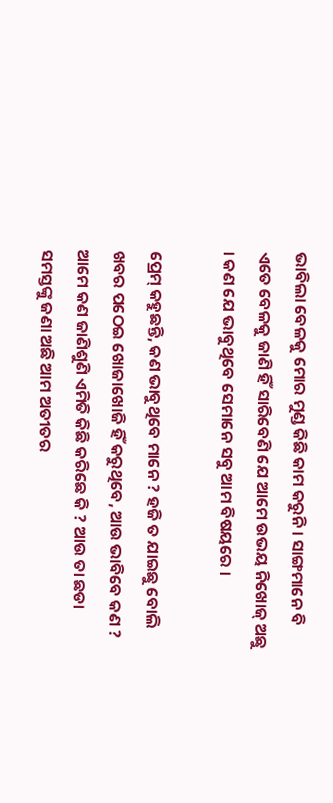ଭାବିଲା ବେଳକୁ ମୋର ମୁଣ୍ଡ କିଛି କାମ କରୁନି । ସାଙ୍ଗମାନେ ବି ଏତେ ବେଳକୁ ଜାଣି ହିଁ ସାରିବେଣି ଯେ ଆମେ ଉଭୟ ନିଖୋଜ୍ ଅଛୁ । କଣ ଯେ ଭାବୁଥିବେ ସେମାନେ ସବୁ ଆମ ବିଷୟରେ ।

ପ୍ରେମ୍ କହୁଛନ୍ତି, କଣ ଭାବୁଥିବେ ମାନେ ? ହଜି ତ ଯାଇଛୁ ବୋଲି ଖବର ପଠେଇ ଖୋଜାଖୋଜି ହିଁ କରୁଥିବେ, ଆଉ ଭାବିବେ କଣ ? ଆମେ କଣ ଜାଣିଶୁଣି ଏମିତି କିଛି କରିଛେ କି ? ଆଉ ତା ଛଡା ସମସ୍ତଙ୍କୁ ଜଣା ଅଛି ଆମ ଅତୀତର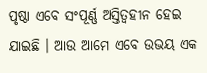ପୃଷ୍ଠା ଏବେ ସଂପୂର୍ଣ୍ଣ ଅସ୍ତିତ୍ବହୀନ ହେଇ ଯାଇଛି । ଆଉ ଆମେ ଏବେ ଉଭୟ ଏକ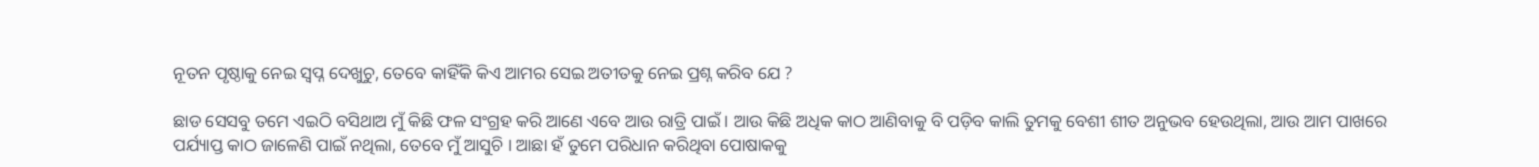ନୂତନ ପୃଷ୍ଠାକୁ ନେଇ ସ୍ବପ୍ନ ଦେଖୁଚୁ, ତେବେ କାହିଁକି କିଏ ଆମର ସେଇ ଅତୀତକୁ ନେଇ ପ୍ରଶ୍ନ କରିବ ଯେ ?

ଛାଡ ସେସବୁ ତମେ ଏଇଠି ବସିଥାଅ ମୁଁ କିଛି ଫଳ ସଂଗ୍ରହ କରି ଆଣେ ଏବେ ଆଉ ରାତ୍ରି ପାଇଁ । ଆଉ କିଛି ଅଧିକ କାଠ ଆଣିବାକୁ ବି ପଡ଼ିବ କାଲି ତୁମକୁ ବେଶୀ ଶୀତ ଅନୁଭବ ହେଉଥିଲା, ଆଉ ଆମ ପାଖରେ ପର୍ଯ୍ୟାପ୍ତ କାଠ ଜାଳେଣି ପାଇଁ ନଥିଲା, ତେବେ ମୁଁ ଆସୁଚି । ଆଛା ହଁ ତୁମେ ପରିଧାନ କରିଥିବା ପୋଷାକକୁ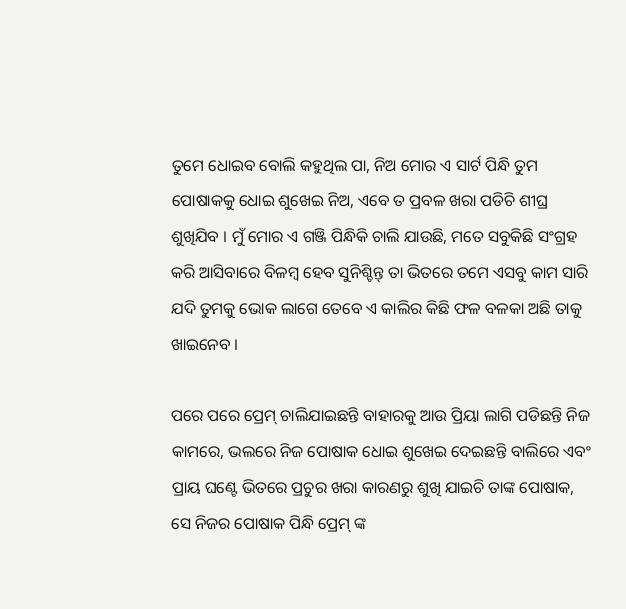ତୁମେ ଧୋଇବ ବୋଲି କହୁଥିଲ ପା, ନିଅ ମୋର ଏ ସାର୍ଟ ପିନ୍ଧି ତୁମ ପୋଷାକକୁ ଧୋଇ ଶୁଖେଇ ନିଅ, ଏବେ ତ ପ୍ରବଳ ଖରା ପଡିଚି ଶୀଘ୍ର ଶୁଖିଯିବ । ମୁଁ ମୋର ଏ ଗଞ୍ଜି ପିନ୍ଧିକି ଚାଲି ଯାଉଛି, ମତେ ସବୁକିଛି ସଂଗ୍ରହ କରି ଆସିବାରେ ବିଳମ୍ବ ହେବ ସୁନିଶ୍ଚିନ୍ତ୍ ତା ଭିତରେ ତମେ ଏସବୁ କାମ ସାରି ଯଦି ତୁମକୁ ଭୋକ ଲାଗେ ତେବେ ଏ କାଲିର କିଛି ଫଳ ବଳକା ଅଛି ତାକୁ ଖାଇନେବ ।

ପରେ ପରେ ପ୍ରେମ୍ ଚାଲିଯାଇଛନ୍ତି ବାହାରକୁ ଆଉ ପ୍ରିୟା ଲାଗି ପଡିଛନ୍ତି ନିଜ କାମରେ, ଭଲରେ ନିଜ ପୋଷାକ ଧୋଇ ଶୁଖେଇ ଦେଇଛନ୍ତି ବାଲିରେ ଏବଂ ପ୍ରାୟ ଘଣ୍ଟେ ଭିତରେ ପ୍ରଚୁର ଖରା କାରଣରୁ ଶୁଖି ଯାଇଚି ତାଙ୍କ ପୋଷାକ, ସେ ନିଜର ପୋଷାକ ପିନ୍ଧି ପ୍ରେମ୍ ଙ୍କ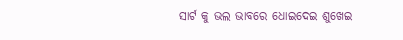ସାର୍ଟ କୁ ଭଲ ଭାବରେ ଧୋଇଦେଇ ଶୁଖେଇ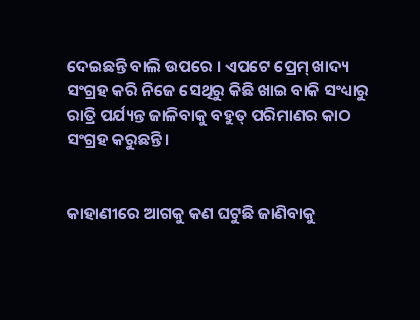ଦେଇଛନ୍ତି ବାଲି ଉପରେ । ଏପଟେ ପ୍ରେମ୍ ଖାଦ୍ୟ ସଂଗ୍ରହ କରି ନିଜେ ସେଥିରୁ କିଛି ଖାଇ ବାକି ସଂଧ୍ୟାରୁ ରାତ୍ରି ପର୍ଯ୍ୟନ୍ତ ଜାଳିବାକୁ ବହୁତ୍ ପରିମାଣର କାଠ ସଂଗ୍ରହ କରୁଛନ୍ତି ।


କାହାଣୀରେ ଆଗକୁ କଣ ଘଟୁଛି ଜାଣିବାକୁ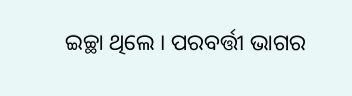ଇଚ୍ଛା ଥିଲେ । ପରବର୍ତ୍ତୀ ଭାଗର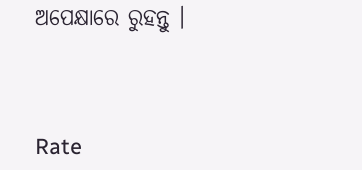ଅପେକ୍ଷାରେ ରୁହନ୍ତୁ ।



Rate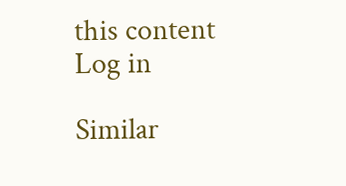this content
Log in

Similar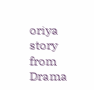oriya story from Drama